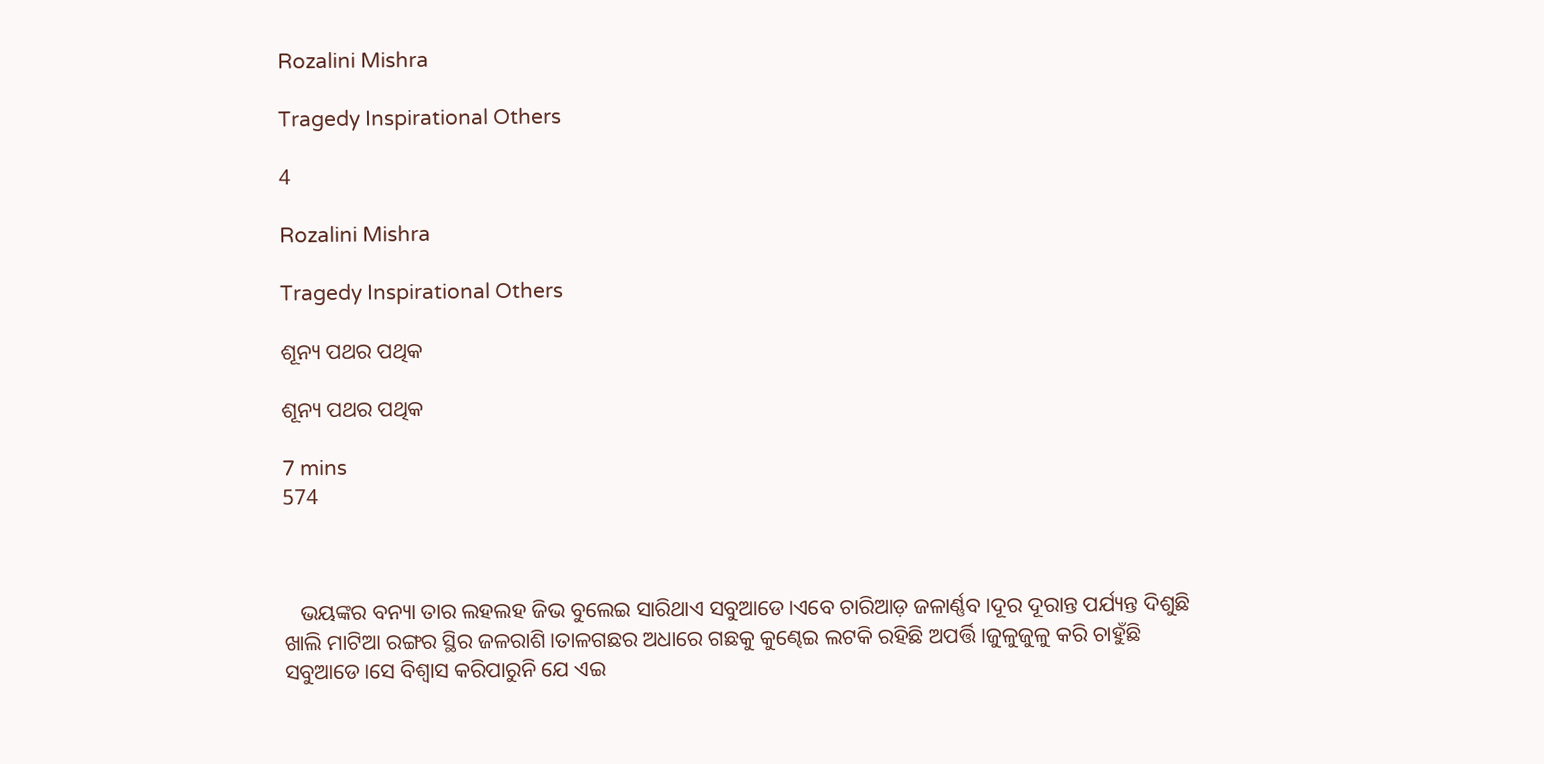Rozalini Mishra

Tragedy Inspirational Others

4

Rozalini Mishra

Tragedy Inspirational Others

ଶୂନ୍ୟ ପଥର ପଥିକ

ଶୂନ୍ୟ ପଥର ପଥିକ

7 mins
574



   ଭୟଙ୍କର ବନ୍ୟା ତାର ଲହଲହ ଜିଭ ବୁଲେଇ ସାରିଥାଏ ସବୁଆଡେ।ଏବେ ଚାରିଆଡ଼ ଜଳାର୍ଣ୍ଣବ।ଦୂର ଦୂରାନ୍ତ ପର୍ଯ୍ୟନ୍ତ ଦିଶୁଛି ଖାଲି ମାଟିଆ ରଙ୍ଗର ସ୍ଥିର ଜଳରାଶି।ତାଳଗଛର ଅଧାରେ ଗଛକୁ କୁଣ୍ଢେଇ ଲଟକି ରହିଛି ଅପର୍ତ୍ତି।ଜୁଳୁଜୁଳୁ କରି ଚାହୁଁଛି ସବୁଆଡେ।ସେ ବିଶ୍ୱାସ କରିପାରୁନି ଯେ ଏଇ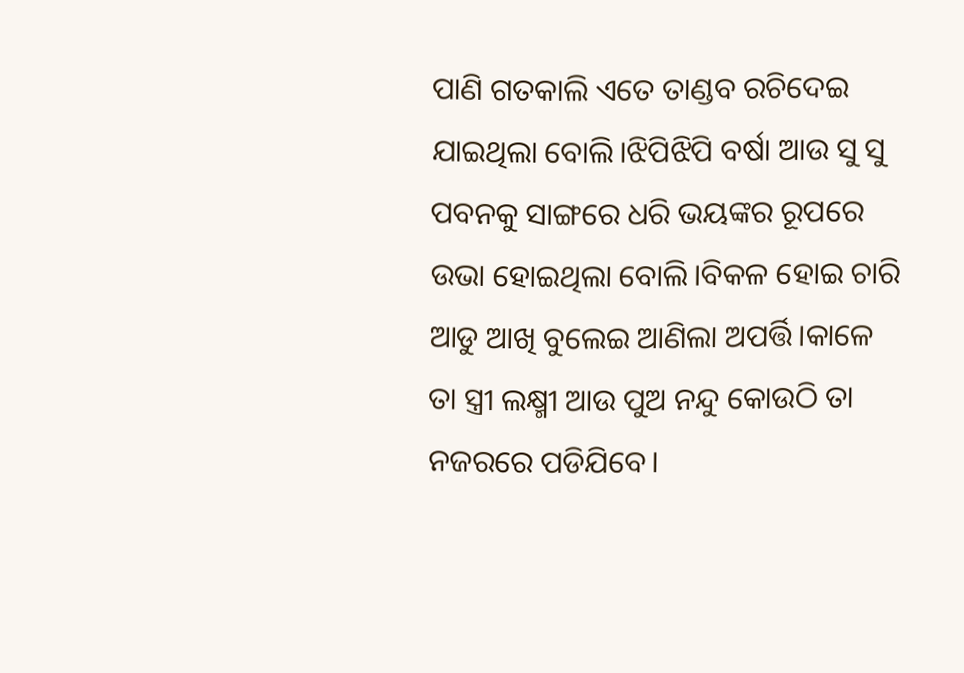ପାଣି ଗତକାଲି ଏତେ ତାଣ୍ଡବ ରଚିଦେଇ ଯାଇଥିଲା ବୋଲି।ଝିପିଝିପି ବର୍ଷା ଆଉ ସୁ ସୁ ପବନକୁ ସାଙ୍ଗରେ ଧରି ଭୟଙ୍କର ରୂପରେ ଉଭା ହୋଇଥିଲା ବୋଲି।ବିକଳ ହୋଇ ଚାରି ଆଡୁ ଆଖି ବୁଲେଇ ଆଣିଲା ଅପର୍ତ୍ତି।କାଳେ ତା ସ୍ତ୍ରୀ ଲକ୍ଷ୍ମୀ ଆଉ ପୁଅ ନନ୍ଦୁ କୋଉଠି ତା ନଜରରେ ପଡିଯିବେ।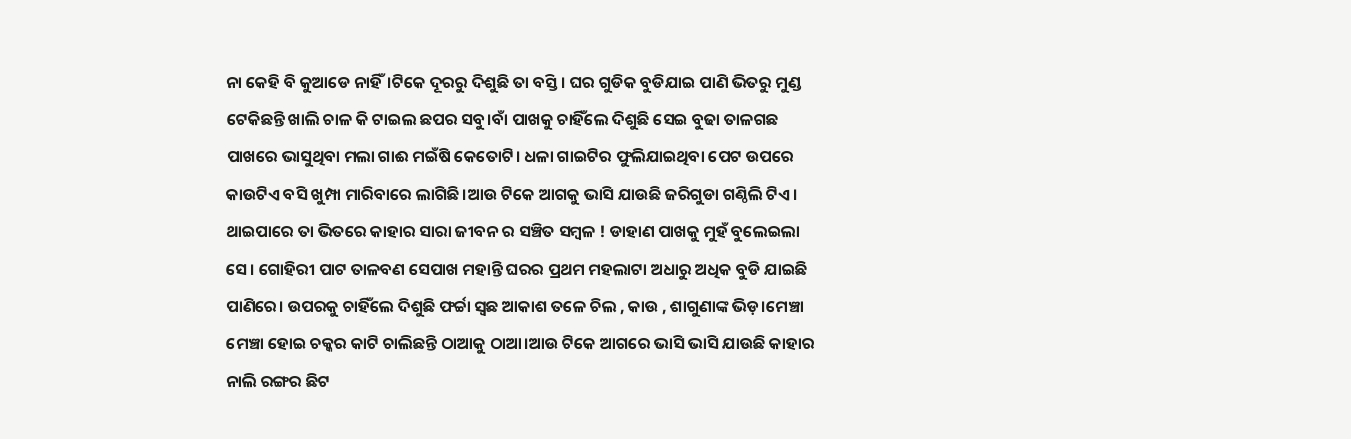ନା କେହି ବି କୁଆଡେ ନାହିଁ।ଟିକେ ଦୂରରୁ ଦିଶୁଛି ତା ବସ୍ତି। ଘର ଗୁଡିକ ବୁଡିଯାଇ ପାଣି ଭିତରୁ ମୁଣ୍ଡ ଟେକିଛନ୍ତି ଖାଲି ଚାଳ କି ଟାଇଲ ଛପର ସବୁ।ବାଁ ପାଖକୁ ଚାହିଁଲେ ଦିଶୁଛି ସେଇ ବୁଢା ତାଳଗଛ ପାଖରେ ଭାସୁଥିବା ମଲା ଗାଈ ମଇଁଷି କେତୋଟି। ଧଳା ଗାଇଟିର ଫୁଲିଯାଇଥିବା ପେଟ ଉପରେ କାଉଟିଏ ବସି ଖୁମ୍ପା ମାରିବାରେ ଲାଗିଛି।ଆଉ ଟିକେ ଆଗକୁ ଭାସି ଯାଉଛି ଜରିଗୁଡା ଗଣ୍ଠିଲି ଟିଏ। ଥାଇପାରେ ତା ଭିତରେ କାହାର ସାରା ଜୀବନ ର ସଞ୍ଚିତ ସମ୍ବଳ ! ଡାହାଣ ପାଖକୁ ମୁହଁ ବୁଲେଇଲା ସେ। ଗୋହିରୀ ପାଟ ତାଳବଣ ସେପାଖ ମହାନ୍ତି ଘରର ପ୍ରଥମ ମହଲାଟା ଅଧାରୁ ଅଧିକ ବୁଡି ଯାଇଛି ପାଣିରେ। ଉପରକୁ ଚାହିଁଲେ ଦିଶୁଛି ଫର୍ଚ୍ଚା ସ୍ଵଛ ଆକାଶ ତଳେ ଚିଲ , କାଉ , ଶାଗୁଣାଙ୍କ ଭିଡ଼।ମେଞ୍ଚା ମେଞ୍ଚା ହୋଇ ଚକ୍କର କାଟି ଚାଲିଛନ୍ତି ଠାଆକୁ ଠାଆ।ଆଉ ଟିକେ ଆଗରେ ଭାସି ଭାସି ଯାଉଛି କାହାର ନାଲି ରଙ୍ଗର ଛିଟ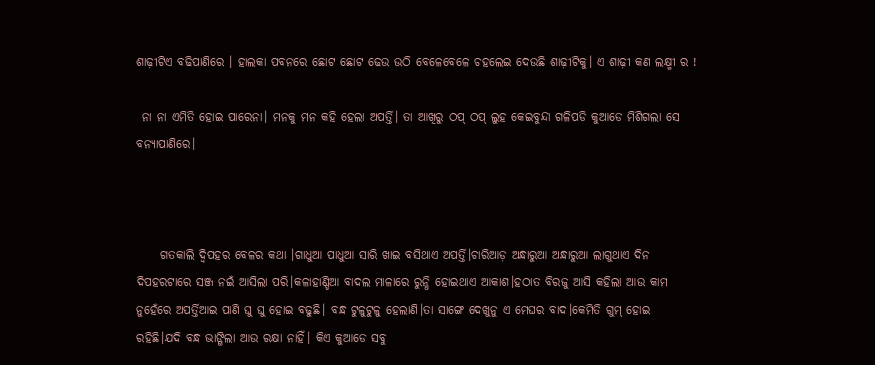ଶାଢ଼ୀଟିଏ ବଢିପାଣିରେ । ହାଲକା ପବନରେ ଛୋଟ ଛୋଟ ଢେଉ ଉଠି ବେଳେବେଳେ ଚହଲେଇ ଦେଉଛି ଶାଢ଼ୀଟିକୁ। ଏ ଶାଢ଼ୀ କଣ ଲକ୍ଷ୍ମୀ ର !

 ନା ନା ଏମିତି ହୋଇ ପାରେନା। ମନକୁ ମନ କହି ହେଲା ଅପର୍ତ୍ତି। ତା ଆଖିରୁ ଠପ୍ ଠପ୍ ଲୁହ କେଇବୁନ୍ଦା ଗଳିପଡି କୁଆଡେ ମିଶିଗଲା ସେ ବନ୍ୟାପାଣିରେ।



     ଗତକାଲି ଦ୍ଵିପହର ବେଳର କଥା ।ଗାଧୁଆ ପାଧୁଆ ସାରି ଖାଇ ବସିଥାଏ ଅପର୍ତ୍ତି।ଚାରିଆଡ଼ ଅନ୍ଧାରୁଆ ଅନ୍ଧାରୁଆ ଲାଗୁଥାଏ ଦିନ ଦିପହରଟାରେ ସଞ୍ଜ ନଇଁ ଆସିଲା ପରି।କଳାହାଣ୍ଡିଆ ବାଦଲ ମାଳାରେ ରୁନ୍ଧି ହୋଇଥାଏ ଆକାଶ।ହଠାତ ବିରଜୁ ଆସି କହିଲା ଆଉ କାମ ନୁହେଁରେ ଅପର୍ତ୍ତିଆଇ ପାଣି ଘୁ ଘୁ ହୋଇ ବଢୁଛି। ବନ୍ଧ ଟୁଳୁଟୁଳୁ ହେଲାଣି।ତା ସାଙ୍ଗେ ଦେଖୁନୁ ଏ ମେଘର ବାଦ।କେମିତି ଗୁମ୍ ହୋଇ ରହିଛି।ଯଦି ବନ୍ଧ ଭାଙ୍ଗିଲା ଆଉ ରକ୍ଷା ନାହିଁ। କିଏ କୁଆଡେ ସବୁ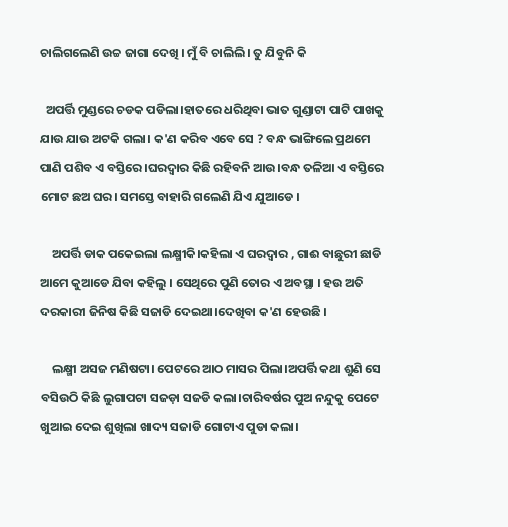ଚାଲିଗଲେଣି ଉଚ୍ଚ ଜାଗା ଦେଖି । ମୁଁ ବି ଚାଲିଲି। ତୁ ଯିବୁନି କି

  ଅପର୍ତ୍ତି ମୁଣ୍ଡରେ ଚଡକ ପଡିଲା।ହାତରେ ଧରିଥିବା ଭାତ ଗୁଣ୍ଡାଟା ପାଟି ପାଖକୁ ଯାଉ ଯାଉ ଅଟକି ଗଲା। କ'ଣ କରିବ ଏବେ ସେ ? ବନ୍ଧ ଭାଙ୍ଗିଲେ ପ୍ରଥମେ ପାଣି ପଶିବ ଏ ବସ୍ତିରେ।ଘରଦ୍ୱାର କିଛି ରହିବନି ଆଉ।ବନ୍ଧ ତଳିଆ ଏ ବସ୍ତିରେ ମୋଟ ଛଅ ଘର। ସମସ୍ତେ ବାହାରି ଗଲେଣି ଯିଏ ଯୁଆଡେ ।

    ଅପର୍ତ୍ତି ଡାକ ପକେଇଲା ଲକ୍ଷ୍ମୀକି।କହିଲା ଏ ଘରଦ୍ୱାର , ଗାଈ ବାଛୁରୀ ଛାଡି ଆମେ କୁଆଡେ ଯିବା କହିଲୁ । ସେଥିରେ ପୁଣି ତୋର ଏ ଅବସ୍ଥା । ହଉ ଅତି ଦରକାରୀ ଜିନିଷ କିଛି ସଜାଡି ଦେଇଥା।ଦେଖିବା କ'ଣ ହେଉଛି ।

    ଲକ୍ଷ୍ମୀ ଅସଜ ମଣିଷଟା। ପେଟରେ ଆଠ ମାସର ପିଲା।ଅପର୍ତ୍ତି କଥା ଶୁଣି ସେ ବସିଉଠି କିଛି ଲୁଗାପଟା ସଜଡ଼ା ସଜଡି କଲା।ଚାରିବର୍ଷର ପୁଅ ନନ୍ଦୁକୁ ପେଟେ ଖୁଆଇ ଦେଇ ଶୁଖିଲା ଖାଦ୍ୟ ସଜାଡି ଗୋଟାଏ ପୁଡା କଲା।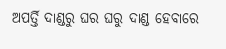ଅପର୍ତ୍ତି ଦାଣ୍ଡରୁ ଘର ଘରୁ ଦାଣ୍ଡ ହେବାରେ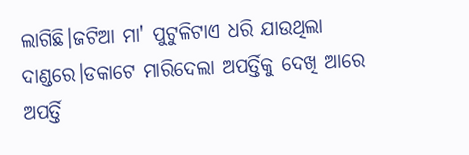ଲାଗିଛି।ଜଟିଆ ମା' ପୁଟୁଳିଟାଏ ଧରି ଯାଉଥିଲା ଦାଣ୍ଡରେ।ଡକାଟେ ମାରିଦେଲା ଅପର୍ତ୍ତିକୁ ଦେଖି ଆରେ ଅପର୍ତ୍ତି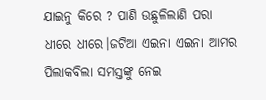ଯାଇନୁ କିରେ ? ପାଣି ଉଛୁଳିଲାଣି ପରା ଧୀରେ ଧୀରେ।ଜଟିଆ ଏଇନା ଏଇନା ଆମର ପିଲାକବିଲା ସମସ୍ତଙ୍କୁ ନେଇ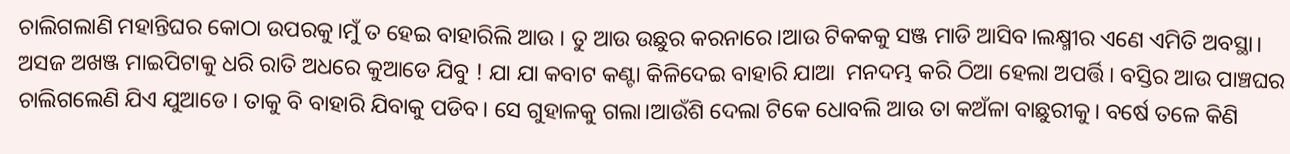ଚାଲିଗଲାଣି ମହାନ୍ତିଘର କୋଠା ଉପରକୁ।ମୁଁ ତ ହେଇ ବାହାରିଲି ଆଉ । ତୁ ଆଉ ଉଛୁର କରନାରେ।ଆଉ ଟିକକକୁ ସଞ୍ଜ ମାଡି ଆସିବ।ଲକ୍ଷ୍ମୀର ଏଣେ ଏମିତି ଅବସ୍ଥା। ଅସଜ ଅଖଞ୍ଜ ମାଇପିଟାକୁ ଧରି ରାତି ଅଧରେ କୁଆଡେ ଯିବୁ ! ଯା ଯା କବାଟ କଣ୍ଟା କିଳିଦେଇ ବାହାରି ଯାଆ  ମନଦମ୍ଭ କରି ଠିଆ ହେଲା ଅପର୍ତ୍ତି। ବସ୍ତିର ଆଉ ପାଞ୍ଚଘର ଚାଲିଗଲେଣି ଯିଏ ଯୁଆଡେ। ତାକୁ ବି ବାହାରି ଯିବାକୁ ପଡିବ। ସେ ଗୁହାଳକୁ ଗଲା।ଆଉଁଶି ଦେଲା ଟିକେ ଧୋବଲି ଆଉ ତା କଅଁଳା ବାଛୁରୀକୁ। ବର୍ଷେ ତଳେ କିଣି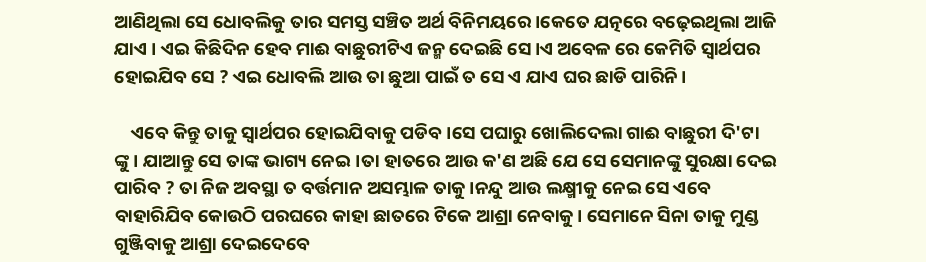ଆଣିଥିଲା ସେ ଧୋବଲିକୁ ତାର ସମସ୍ତ ସଞ୍ଚିତ ଅର୍ଥ ବିନିମୟରେ।କେତେ ଯତ୍ନରେ ବଢ଼େଇଥିଲା ଆଜି ଯାଏ । ଏଇ କିଛିଦିନ ହେବ ମାଈ ବାଛୁରୀଟିଏ ଜନ୍ମ ଦେଇଛି ସେ।ଏ ଅବେଳ ରେ କେମିତି ସ୍ୱାର୍ଥପର ହୋଇଯିବ ସେ ? ଏଇ ଧୋବଲି ଆଉ ତା ଛୁଆ ପାଇଁ ତ ସେ ଏ ଯାଏ ଘର ଛାଡି ପାରିନି।

    ଏବେ କିନ୍ତୁ ତାକୁ ସ୍ୱାର୍ଥପର ହୋଇଯିବାକୁ ପଡିବ।ସେ ପଘାରୁ ଖୋଲିଦେଲା ଗାଈ ବାଛୁରୀ ଦି'ଟା ଙ୍କୁ। ଯାଆନ୍ତୁ ସେ ତାଙ୍କ ଭାଗ୍ୟ ନେଇ।ତା ହାତରେ ଆଉ କ'ଣ ଅଛି ଯେ ସେ ସେମାନଙ୍କୁ ସୁରକ୍ଷା ଦେଇ ପାରିବ ? ତା ନିଜ ଅବସ୍ଥା ତ ବର୍ତ୍ତମାନ ଅସମ୍ଭାଳ ତାକୁ।ନନ୍ଦୁ ଆଉ ଲକ୍ଷ୍ମୀକୁ ନେଇ ସେ ଏବେ ବାହାରିଯିବ କୋଉଠି ପରଘରେ କାହା ଛାତରେ ଟିକେ ଆଶ୍ରା ନେବାକୁ। ସେମାନେ ସିନା ତାକୁ ମୁଣ୍ଡ ଗୁଞ୍ଜିବାକୁ ଆଶ୍ରା ଦେଇଦେବେ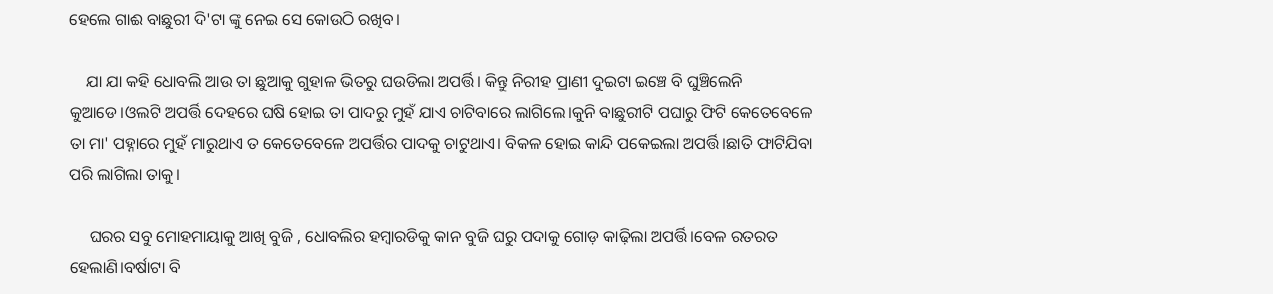ହେଲେ ଗାଈ ବାଛୁରୀ ଦି'ଟା ଙ୍କୁ ନେଇ ସେ କୋଉଠି ରଖିବ।

    ଯା ଯା କହି ଧୋବଲି ଆଉ ତା ଛୁଆକୁ ଗୁହାଳ ଭିତରୁ ଘଉଡିଲା ଅପର୍ତ୍ତି। କିନ୍ତୁ ନିରୀହ ପ୍ରାଣୀ ଦୁଇଟା ଇଞ୍ଚେ ବି ଘୁଞ୍ଚିଲେନି କୁଆଡେ।ଓଲଟି ଅପର୍ତ୍ତି ଦେହରେ ଘଷି ହୋଇ ତା ପାଦରୁ ମୁହଁ ଯାଏ ଚାଟିବାରେ ଲାଗିଲେ।କୁନି ବାଛୁରୀଟି ପଘାରୁ ଫିଟି କେତେବେଳେ ତା ମା' ପହ୍ନାରେ ମୁହଁ ମାରୁଥାଏ ତ କେତେବେଳେ ଅପର୍ତ୍ତିର ପାଦକୁ ଚାଟୁଥାଏ। ବିକଳ ହୋଇ କାନ୍ଦି ପକେଇଲା ଅପର୍ତ୍ତି।ଛାତି ଫାଟିଯିବା ପରି ଲାଗିଲା ତାକୁ।

     ଘରର ସବୁ ମୋହମାୟାକୁ ଆଖି ବୁଜି , ଧୋବଲିର ହମ୍ବାରଡିକୁ କାନ ବୁଜି ଘରୁ ପଦାକୁ ଗୋଡ଼ କାଢ଼ିଲା ଅପର୍ତ୍ତି।ବେଳ ରତରତ ହେଲାଣି।ବର୍ଷାଟା ବି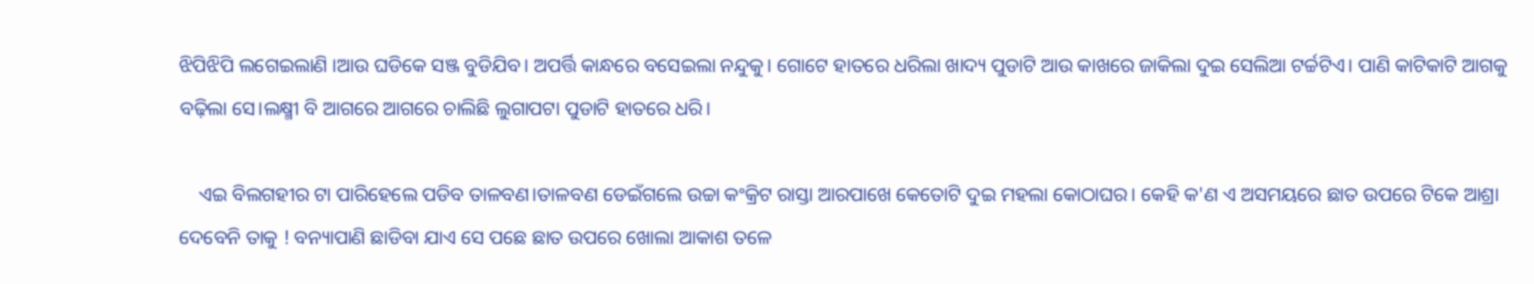ଝିପିଝିପି ଲଗେଇଲାଣି ।ଆଉ ଘଡିକେ ସଞ୍ଜ ବୁଡିଯିବ। ଅପର୍ତ୍ତି କାନ୍ଧରେ ବସେଇଲା ନନ୍ଦୁକୁ। ଗୋଟେ ହାତରେ ଧରିଲା ଖାଦ୍ୟ ପୁଡାଟି ଆଉ କାଖରେ ଜାକିଲା ଦୁଇ ସେଲିଆ ଟର୍ଚ୍ଚଟିଏ। ପାଣି କାଟିକାଟି ଆଗକୁ ବଢ଼ିଲା ସେ।ଲକ୍ଷ୍ମୀ ବି ଆଗରେ ଆଗରେ ଚାଲିଛି ଲୁଗାପଟା ପୁଡାଟି ହାତରେ ଧରି।

    ଏଇ ବିଲଗହୀର ଟା ପାରିହେଲେ ପଡିବ ତାଳବଣ।ତାଳବଣ ଡେଇଁଗଲେ ଉଚ୍ଚା କଂକ୍ରିଟ ରାସ୍ତା ଆରପାଖେ କେତୋଟି ଦୁଇ ମହଲା କୋଠାଘର। କେହି କ'ଣ ଏ ଅସମୟରେ ଛାତ ଉପରେ ଟିକେ ଆଶ୍ରା ଦେବେନି ତାକୁ ! ବନ୍ୟାପାଣି ଛାଡିବା ଯାଏ ସେ ପଛେ ଛାତ ଉପରେ ଖୋଲା ଆକାଶ ତଳେ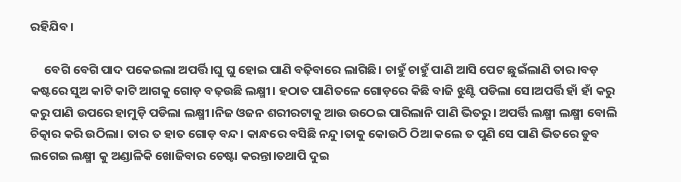ରହିଯିବ।

     ବେଗି ବେଗି ପାଦ ପକେଇଲା ଅପର୍ତ୍ତି।ଘୁ ଘୁ ହୋଇ ପାଣି ବଢ଼ିବାରେ ଲାଗିଛି। ଚାହୁଁ ଚାହୁଁ ପାଣି ଆସି ପେଟ ଛୁଇଁଲାଣି ତାର।ବଡ଼ କଷ୍ଟରେ ସୁଅ କାଟି କାଟି ଆଗକୁ ଗୋଡ଼ ବଢ଼ଉଛି ଲକ୍ଷ୍ମୀ। ହଠାତ ପାଣିତଳେ ଗୋଡ଼ରେ କିଛି ବାଜି ଝୁଣ୍ଟି ପଡିଲା ସେ।ଅପର୍ତ୍ତି ହାଁ ହାଁ କରୁ କରୁ ପାଣି ଉପରେ ହାମୁଡ଼ି ପଡିଲା ଲକ୍ଷ୍ମୀ।ନିଜ ଓଜନ ଶରୀରଟାକୁ ଆଉ ଉଠେଇ ପାରିଲାନି ପାଣି ଭିତରୁ। ଅପର୍ତ୍ତି ଲକ୍ଷ୍ମୀ ଲକ୍ଷ୍ମୀ ବୋଲି ଚିତ୍କାର କରି ଉଠିଲା। ତାର ତ ହାତ ଗୋଡ଼ ବନ୍ଦ। କାନ୍ଧରେ ବସିଛି ନନ୍ଦୁ।ତାକୁ କୋଉଠି ଠିଆ କଲେ ତ ପୁଣି ସେ ପାଣି ଭିତରେ ଡୁବ ଲଗେଇ ଲକ୍ଷ୍ମୀ କୁ ଅଣ୍ଡାଳିକି ଖୋଜିବାର ଚେଷ୍ଟା କରନ୍ତା।ତଥାପି ଦୁଇ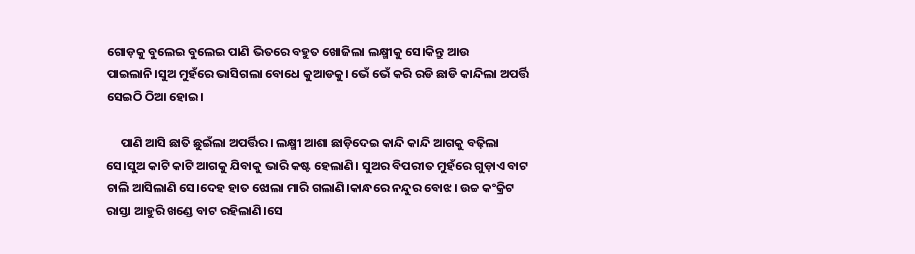ଗୋଡ଼କୁ ବୁଲେଇ ବୁଲେଇ ପାଣି ଭିତରେ ବହୁତ ଖୋଜିଲା ଲକ୍ଷ୍ମୀକୁ ସେ।କିନ୍ତୁ ଆଉ ପାଇଲାନି।ସୁଅ ମୁହଁରେ ଭାସିଗଲା ବୋଧେ କୁଆଡକୁ। ଭେଁ ଭେଁ କରି ରଡି ଛାଡି କାନ୍ଦିଲା ଅପର୍ତ୍ତି ସେଇଠି ଠିଆ ହୋଇ।

     ପାଣି ଆସି ଛାତି ଛୁଇଁଲା ଅପର୍ତ୍ତିର। ଲକ୍ଷ୍ମୀ ଆଶା ଛାଡ଼ିଦେଇ କାନ୍ଦି କାନ୍ଦି ଆଗକୁ ବଢ଼ିଲା ସେ।ସୁଅ କାଟି କାଟି ଆଗକୁ ଯିବାକୁ ଭାରି କଷ୍ଟ ହେଲାଣି। ସୁଅର ବିପରୀତ ମୁହଁରେ ଗୁଡ଼ାଏ ବାଟ ଚାଲି ଆସିଲାଣି ସେ।ଦେହ ହାତ ଝୋଲା ମାରି ଗଲାଣି।କାନ୍ଧରେ ନନ୍ଦୁର ବୋଝ। ଉଚ୍ଚ କଂକ୍ରିଟ ରାସ୍ତା ଆହୁରି ଖଣ୍ଡେ ବାଟ ରହିଲାଣି।ସେ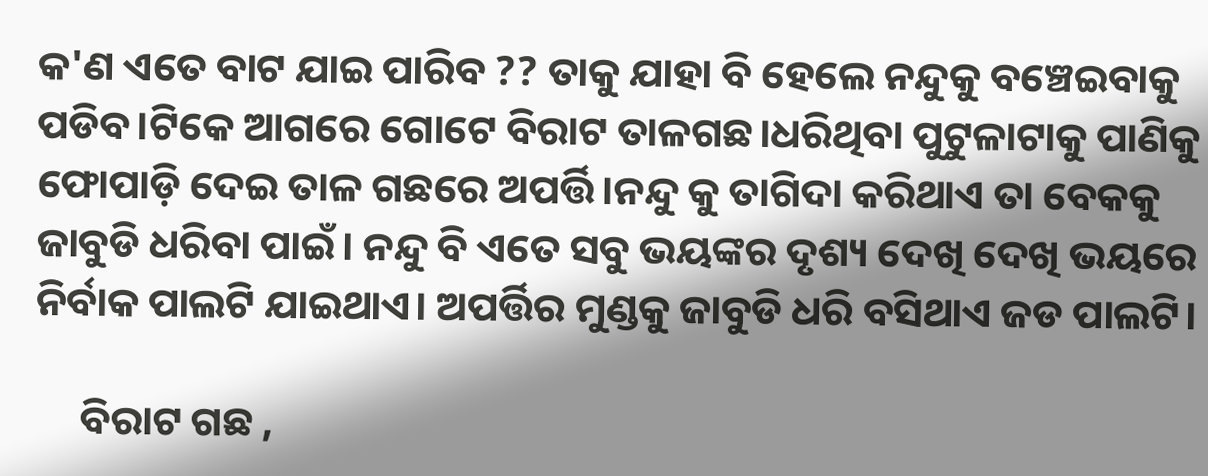କ'ଣ ଏତେ ବାଟ ଯାଇ ପାରିବ ?? ତାକୁ ଯାହା ବି ହେଲେ ନନ୍ଦୁକୁ ବଞ୍ଚେଇବାକୁ ପଡିବ।ଟିକେ ଆଗରେ ଗୋଟେ ବିରାଟ ତାଳଗଛ।ଧରିଥିବା ପୁଟୁଳାଟାକୁ ପାଣିକୁ ଫୋପାଡ଼ି ଦେଇ ତାଳ ଗଛରେ ଅପର୍ତ୍ତି।ନନ୍ଦୁ କୁ ତାଗିଦା କରିଥାଏ ତା ବେକକୁ ଜାବୁଡି ଧରିବା ପାଇଁ। ନନ୍ଦୁ ବି ଏତେ ସବୁ ଭୟଙ୍କର ଦୃଶ୍ୟ ଦେଖି ଦେଖି ଭୟରେ ନିର୍ବାକ ପାଲଟି ଯାଇଥାଏ। ଅପର୍ତ୍ତିର ମୁଣ୍ଡକୁ ଜାବୁଡି ଧରି ବସିଥାଏ ଜଡ ପାଲଟି।

     ବିରାଟ ଗଛ ,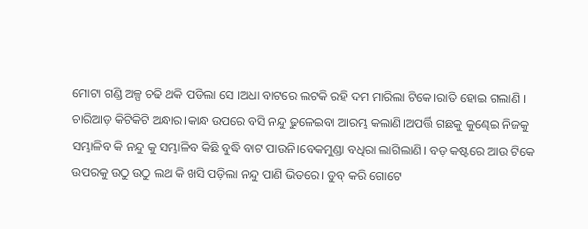ମୋଟା ଗଣ୍ଡି ଅଳ୍ପ ଚଢି ଥକି ପଡିଲା ସେ ।ଅଧା ବାଟରେ ଲଟକି ରହି ଦମ ମାରିଲା ଟିକେ।ରାତି ହୋଇ ଗଲାଣି । ଚାରିଆଡ଼ କିଟିକିଟି ଅନ୍ଧାର।କାନ୍ଧ ଉପରେ ବସି ନନ୍ଦୁ ଢୁଳେଇବା ଆରମ୍ଭ କଲାଣି।ଅପର୍ତ୍ତି ଗଛକୁ କୁଣ୍ଢେଇ ନିଜକୁ ସମ୍ଭାଳିବ କି ନନ୍ଦୁ କୁ ସମ୍ଭାଳିବ କିଛି ବୁଦ୍ଧି ବାଟ ପାଉନି।ବେକମୁଣ୍ଡା ବଧିରା ଲାଗିଲାଣି। ବଡ଼ କଷ୍ଟରେ ଆଉ ଟିକେ ଉପରକୁ ଉଠୁ ଉଠୁ ଲଥ କି ଖସି ପଡ଼ିଲା ନନ୍ଦୁ ପାଣି ଭିତରେ। ଡୁବ୍ କରି ଗୋଟେ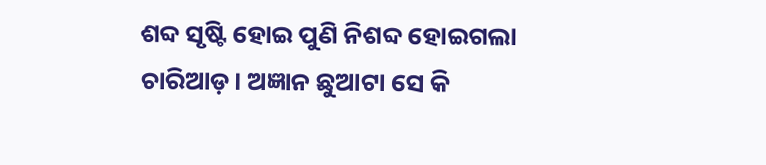ଶବ୍ଦ ସୃଷ୍ଟି ହୋଇ ପୁଣି ନିଶବ୍ଦ ହୋଇଗଲା ଚାରିଆଡ଼। ଅଜ୍ଞାନ ଛୁଆଟା ସେ କି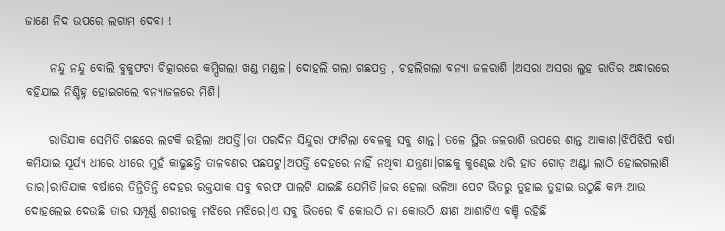ଜାଣେ ନିଦ ଉପରେ ଲଗାମ ଦେବା !

     ନନ୍ଦୁ ନନ୍ଦୁ ବୋଲି ବୁକୁଫଟା ଚିତ୍କାରରେ କମ୍ପିଗଲା ଖଣ୍ଡ ମଣ୍ଡଳ। ଦୋହଲି ଗଲା ଗଛପତ୍ର , ଚହଲିଗଲା ବନ୍ୟା ଜଳରାଶି ।ଅସରା ଅସରା ଲୁହ ରାତିର ଅନ୍ଧାରରେ ବହିଯାଇ ନିଶ୍ଚିହ୍ନ ହୋଇଗଲେ ବନ୍ୟାଜଳରେ ମିଶି।

     ରାତିଯାକ ସେମିତି ଗଛରେ ଲଟକି ରହିଲା ଅପର୍ତ୍ତି।ତା ପରଦିନ ସିନ୍ଦୁରା ଫାଟିଲା ବେଳକୁ ସବୁ ଶାନ୍ତ। ତଳେ ସ୍ଥିର ଜଳରାଶି ଉପରେ ଶାନ୍ତ ଆକାଶ।ଝିପିଝିପି ବର୍ଷା କମିଯାଇ ସୂର୍ଯ୍ୟ ଧୀରେ ଧୀରେ ମୁହଁ କାଢୁଛନ୍ତି ତାଳବଣର ପଛପଟୁ।ଅପର୍ତ୍ତି ଦେହରେ ନାହିଁ ନଥିବା ଯନ୍ତ୍ରଣା।ଗଛକୁ କୁଣ୍ଢେଇ ଧରି ହାତ ଗୋଡ଼ ଅଣ୍ଟା ଲାଠି ହୋଇଗଲାଣି ତାର।ରାତିଯାକ ବର୍ଷାରେ ତିନ୍ତିତିନ୍ତି ଦେହର ରକ୍ତଯାକ ସବୁ ବରଫ ପାଲଟି ଯାଇଛି ଯେମିତି।ଜର ହେଲା ଭଳିଆ ପେଟ ଭିତରୁ ତୁହାଇ ତୁହାଇ ଉଠୁଛି କମ୍ପ ଆଉ ଦୋହଲେଇ ଦେଉଛି ତାର ସମ୍ପୂର୍ଣ୍ଣ ଶରୀରକୁ ମଝିରେ ମଝିରେ।ଏ ସବୁ ଭିତରେ ବି କୋଉଠି ନା କୋଉଠି କ୍ଷୀଣ ଆଶାଟିଏ ବଞ୍ଚି ରହିଛି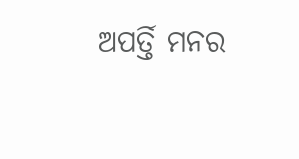ଅପର୍ତ୍ତି ମନର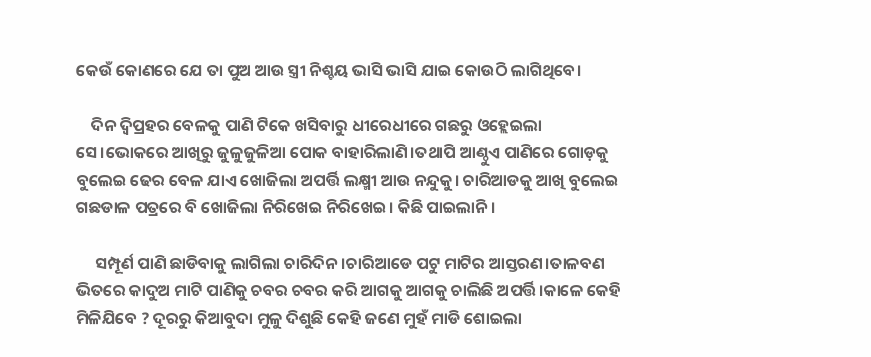କେଉଁ କୋଣରେ ଯେ ତା ପୁଅ ଆଉ ସ୍ତ୍ରୀ ନିଶ୍ଚୟ ଭାସି ଭାସି ଯାଇ କୋଉଠି ଲାଗିଥିବେ।

    ଦିନ ଦ୍ୱିପ୍ରହର ବେଳକୁ ପାଣି ଟିକେ ଖସିବାରୁ ଧୀରେଧୀରେ ଗଛରୁ ଓହ୍ଲେଇଲା ସେ।ଭୋକରେ ଆଖିରୁ ଜୁଳୁଜୁଳିଆ ପୋକ ବାହାରିଲାଣି।ତଥାପି ଆଣ୍ଠୁଏ ପାଣିରେ ଗୋଡ଼କୁ ବୁଲେଇ ଢେର ବେଳ ଯାଏ ଖୋଜିଲା ଅପର୍ତ୍ତି ଲକ୍ଷ୍ମୀ ଆଉ ନନ୍ଦୁକୁ। ଚାରିଆଡକୁ ଆଖି ବୁଲେଇ ଗଛଡାଳ ପତ୍ରରେ ବି ଖୋଜିଲା ନିରିଖେଇ ନିରିଖେଇ। କିଛି ପାଇଲାନି।

     ସମ୍ପୂର୍ଣ ପାଣି ଛାଡିବାକୁ ଲାଗିଲା ଚାରିଦିନ।ଚାରିଆଡେ ପଟୁ ମାଟିର ଆସ୍ତରଣ।ତାଳବଣ ଭିତରେ କାଦୁଅ ମାଟି ପାଣିକୁ ଚବର ଚବର କରି ଆଗକୁ ଆଗକୁ ଚାଲିଛି ଅପର୍ତ୍ତି।କାଳେ କେହି ମିଳିଯିବେ ? ଦୂରରୁ କିଆବୁଦା ମୁଳୁ ଦିଶୁଛି କେହି ଜଣେ ମୁହଁ ମାଡି ଶୋଇଲା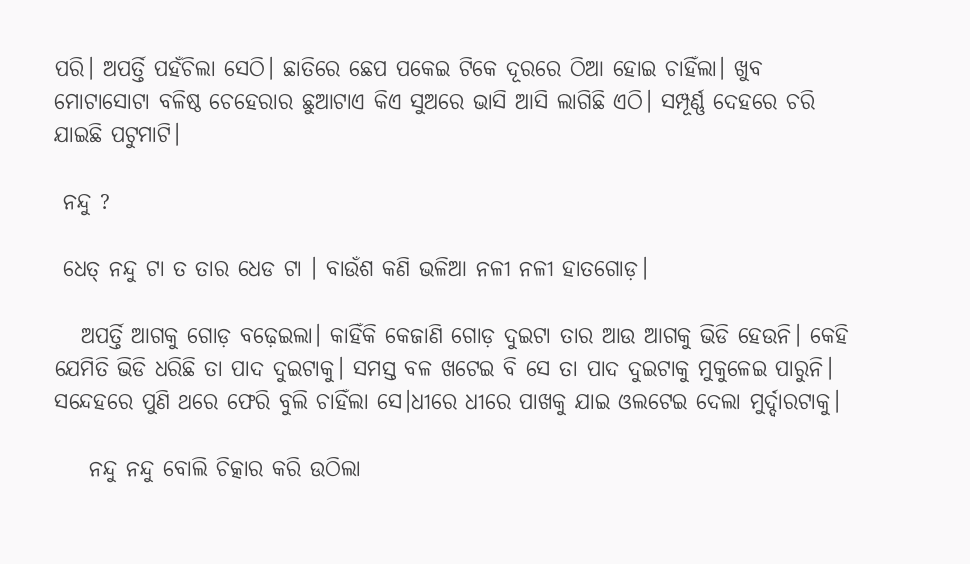ପରି। ଅପର୍ତ୍ତି ପହଁଚିଲା ସେଠି। ଛାତିରେ ଛେପ ପକେଇ ଟିକେ ଦୂରରେ ଠିଆ ହୋଇ ଚାହିଁଲା। ଖୁବ ମୋଟାସୋଟା ବଳିଷ୍ଠ ଚେହେରାର ଛୁଆଟାଏ କିଏ ସୁଅରେ ଭାସି ଆସି ଲାଗିଛି ଏଠି। ସମ୍ପୂର୍ଣ୍ଣ ଦେହରେ ଚରି ଯାଇଛି ପଟୁମାଟି।

 ନନ୍ଦୁ ?

 ଧେତ୍ ନନ୍ଦୁ ଟା ତ ତାର ଧେଡ ଟା । ବାଉଁଶ କଣି ଭଳିଆ ନଳୀ ନଳୀ ହାତଗୋଡ଼।

   ଅପର୍ତ୍ତି ଆଗକୁ ଗୋଡ଼ ବଢ଼େଇଲା। କାହିଁକି କେଜାଣି ଗୋଡ଼ ଦୁଇଟା ତାର ଆଉ ଆଗକୁ ଭିଡି ହେଉନି। କେହି ଯେମିତି ଭିଡି ଧରିଛି ତା ପାଦ ଦୁଇଟାକୁ। ସମସ୍ତ ବଳ ଖଟେଇ ବି ସେ ତା ପାଦ ଦୁଇଟାକୁ ମୁକୁଳେଇ ପାରୁନି। ସନ୍ଦେହରେ ପୁଣି ଥରେ ଫେରି ବୁଲି ଚାହିଁଲା ସେ।ଧୀରେ ଧୀରେ ପାଖକୁ ଯାଇ ଓଲଟେଇ ଦେଲା ମୁର୍ଦ୍ଦାରଟାକୁ।

    ନନ୍ଦୁ ନନ୍ଦୁ ବୋଲି ଚିତ୍କାର କରି ଉଠିଲା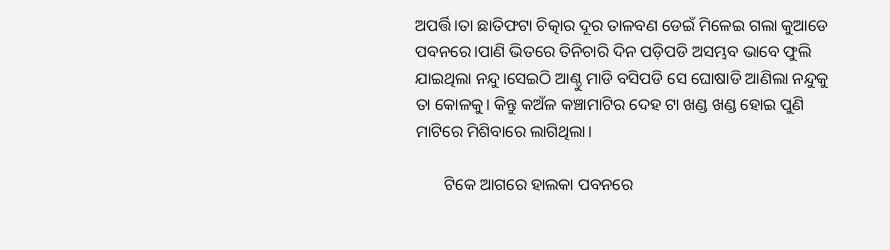ଅପର୍ତ୍ତି।ତା ଛାତିଫଟା ଚିତ୍କାର ଦୂର ତାଳବଣ ଡେଇଁ ମିଳେଇ ଗଲା କୁଆଡେ ପବନରେ।ପାଣି ଭିତରେ ତିନିଚାରି ଦିନ ପଡ଼ିପଡି ଅସମ୍ଭବ ଭାବେ ଫୁଲି ଯାଇଥିଲା ନନ୍ଦୁ।ସେଇଠି ଆଣ୍ଠୁ ମାଡି ବସିପଡି ସେ ଘୋଷାଡି ଆଣିଲା ନନ୍ଦୁକୁ ତା କୋଳକୁ। କିନ୍ତୁ କଅଁଳ କଞ୍ଚାମାଟିର ଦେହ ଟା ଖଣ୍ଡ ଖଣ୍ଡ ହୋଇ ପୁଣି ମାଟିରେ ମିଶିବାରେ ଲାଗିଥିଲା।

       ଟିକେ ଆଗରେ ହାଲକା ପବନରେ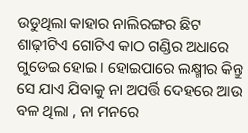ଉଡୁଥିଲା କାହାର ନାଲିରଙ୍ଗର ଛିଟ ଶାଢ଼ୀଟିଏ ଗୋଟିଏ କାଠ ଗଣ୍ଡିର ଅଧାରେ ଗୁଡେଇ ହୋଇ। ହୋଇପାରେ ଲକ୍ଷ୍ମୀର କିନ୍ତୁ ସେ ଯାଏ ଯିବାକୁ ନା ଅପର୍ତ୍ତି ଦେହରେ ଆଉ ବଳ ଥିଲା , ନା ମନରେ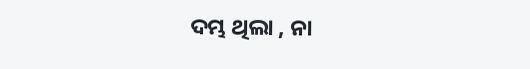ଦମ୍ଭ ଥିଲା , ନା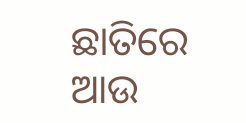ଛାତିରେ ଆଉ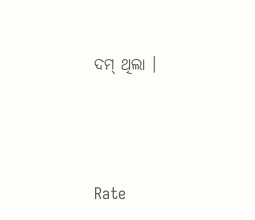ଦମ୍ ଥିଲା ।




Rate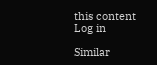this content
Log in

Similar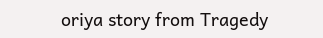oriya story from Tragedy